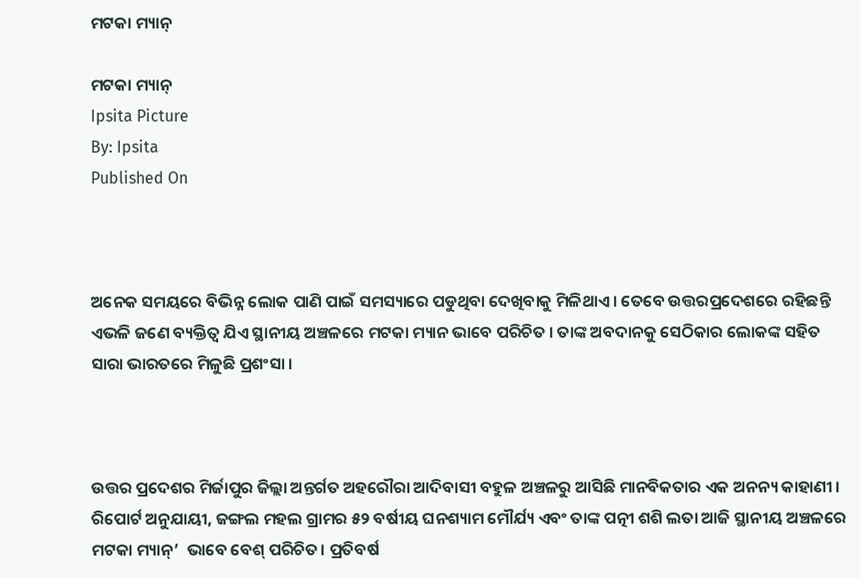ମଟକା ମ୍ୟାନ୍

ମଟକା ମ୍ୟାନ୍
Ipsita Picture
By: Ipsita
Published On



ଅନେକ ସମୟରେ ବିଭିନ୍ନ ଲୋକ ପାଣି ପାଇଁ ସମସ୍ୟାରେ ପଡୁଥିବା ଦେଖିବାକୁ ମିଳିଥାଏ । ତେବେ ଉତ୍ତରପ୍ରଦେଶରେ ରହିଛନ୍ତି ଏଭଳି ଜଣେ ବ୍ୟକ୍ତିତ୍ବ ଯିଏ ସ୍ଥାନୀୟ ଅଞ୍ଚଳରେ ମଟକା ମ୍ୟାନ ଭାବେ ପରିଚିତ । ତାଙ୍କ ଅବଦାନକୁ ସେଠିକାର ଲୋକଙ୍କ ସହିତ ସାରା ଭାରତରେ ମିଳୁଛି ପ୍ରଶଂସା ।



ଉତ୍ତର ପ୍ରଦେଶର ମିର୍ଜାପୁର ଜିଲ୍ଲା ଅନ୍ତର୍ଗତ ଅହରୌରା ଆଦିବାସୀ ବହୁଳ ଅଞ୍ଚଳରୁ ଆସିଛି ମାନବିକତାର ଏକ ଅନନ୍ୟ କାହାଣୀ ।  ରିପୋର୍ଟ ଅନୁଯାୟୀ, ଜଙ୍ଗଲ ମହଲ ଗ୍ରାମର ୫୨ ବର୍ଷୀୟ ଘନଶ୍ୟାମ ମୌର୍ଯ୍ୟ ଏବଂ ତାଙ୍କ ପତ୍ନୀ ଶଶି ଲତା ଆଜି ସ୍ଥାନୀୟ ଅଞ୍ଚଳରେ ମଟକା ମ୍ୟାନ୍’  ଭାବେ ବେଶ୍ ପରିଚିତ। ପ୍ରତିବର୍ଷ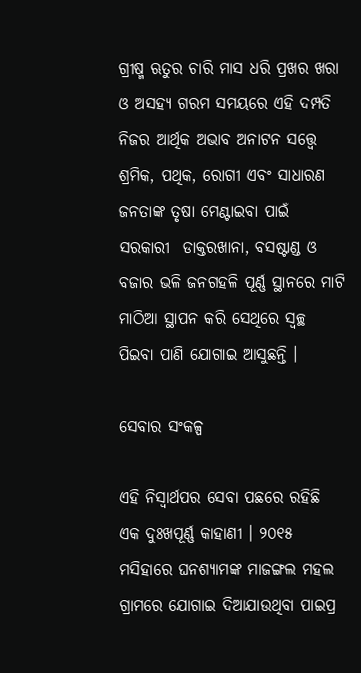ଗ୍ରୀଷ୍ମ ଋତୁର ଚାରି ମାସ ଧରି ପ୍ରଖର ଖରା ଓ ଅସହ୍ୟ ଗରମ ସମୟରେ ଏହି ଦମ୍ପତି ନିଜର ଆର୍ଥିକ ଅଭାବ ଅନାଟନ ସତ୍ତ୍ୱେ ଶ୍ରମିକ, ପଥିକ, ରୋଗୀ ଏବଂ ସାଧାରଣ ଜନତାଙ୍କ ତୃଷା ମେଣ୍ଟାଇବା ପାଇଁ ସରକାରୀ  ଡାକ୍ତରଖାନା, ବସଷ୍ଟାଣ୍ଡ ଓ ବଜାର ଭଳି ଜନଗହଳି ପୂର୍ଣ୍ଣ ସ୍ଥାନରେ ମାଟି ମାଠିଆ ସ୍ଥାପନ କରି ସେଥିରେ ସ୍ୱଚ୍ଛ ପିଇବା ପାଣି ଯୋଗାଇ ଆସୁଛନ୍ତି ।

ସେବାର ସଂକଳ୍ପ

ଏହି ନିସ୍ୱାର୍ଥପର ସେବା ପଛରେ ରହିଛି ଏକ ଦୁଃଖପୂର୍ଣ୍ଣ କାହାଣୀ । ୨୦୧୫ ମସିହାରେ ଘନଶ୍ୟାମଙ୍କ ମାଜଙ୍ଗଲ ମହଲ ଗ୍ରାମରେ ଯୋଗାଇ ଦିଆଯାଉଥିବା ପାଇପ୍ର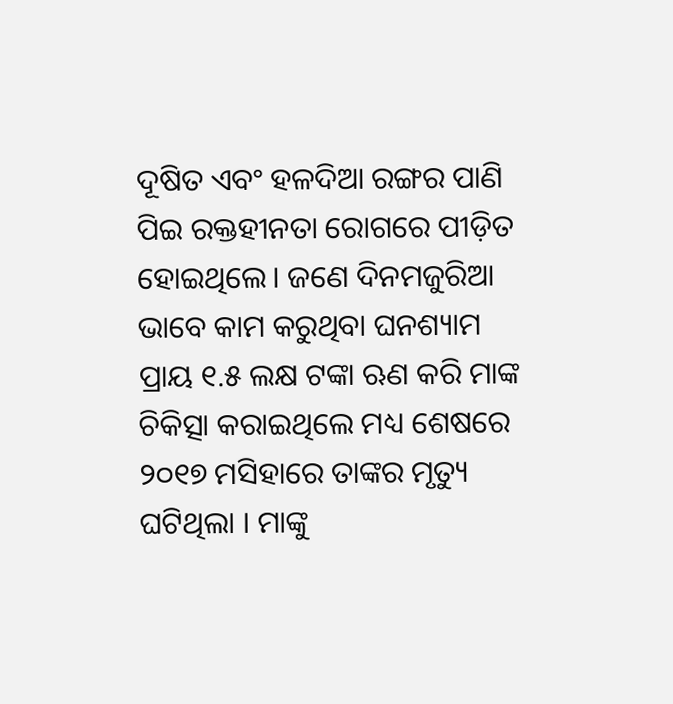ଦୂଷିତ ଏବଂ ହଳଦିଆ ରଙ୍ଗର ପାଣି ପିଇ ରକ୍ତହୀନତା ରୋଗରେ ପୀଡ଼ିତ ହୋଇଥିଲେ। ଜଣେ ଦିନମଜୁରିଆ ଭାବେ କାମ କରୁଥିବା ଘନଶ୍ୟାମ ପ୍ରାୟ ୧.୫ ଲକ୍ଷ ଟଙ୍କା ଋଣ କରି ମାଙ୍କ ଚିକିତ୍ସା କରାଇଥିଲେ ମଧ୍ୟ ଶେଷରେ ୨୦୧୭ ମସିହାରେ ତାଙ୍କର ମୃତ୍ୟୁ ଘଟିଥିଲା । ମାଙ୍କୁ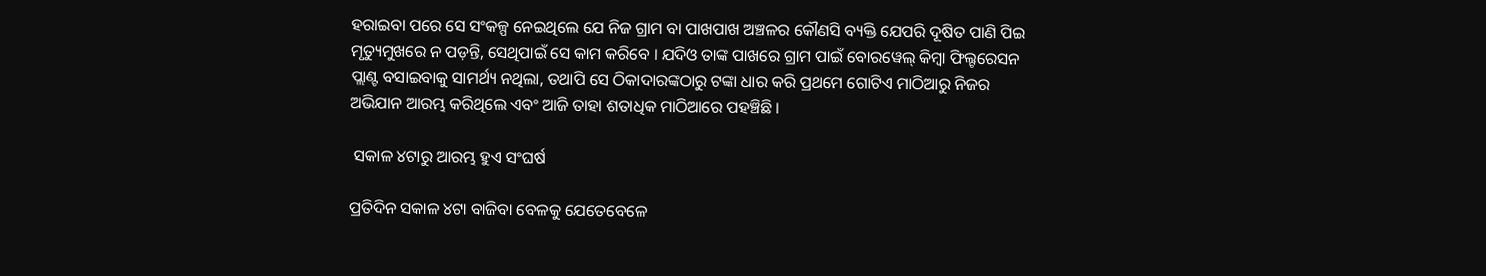ହରାଇବା ପରେ ସେ ସଂକଳ୍ପ ନେଇଥିଲେ ଯେ ନିଜ ଗ୍ରାମ ବା ପାଖପାଖ ଅଞ୍ଚଳର କୌଣସି ବ୍ୟକ୍ତି ଯେପରି ଦୂଷିତ ପାଣି ପିଇ ମୃତ୍ୟୁମୁଖରେ ନ ପଡ଼ନ୍ତି, ସେଥିପାଇଁ ସେ କାମ କରିବେ । ଯଦିଓ ତାଙ୍କ ପାଖରେ ଗ୍ରାମ ପାଇଁ ବୋରୱେଲ୍ କିମ୍ବା ଫିଲ୍ଟରେସନ ପ୍ଲାଣ୍ଟ ବସାଇବାକୁ ସାମର୍ଥ୍ୟ ନଥିଲା, ତଥାପି ସେ ଠିକାଦାରଙ୍କଠାରୁ ଟଙ୍କା ଧାର କରି ପ୍ରଥମେ ଗୋଟିଏ ମାଠିଆରୁ ନିଜର ଅଭିଯାନ ଆରମ୍ଭ କରିଥିଲେ ଏବଂ ଆଜି ତାହା ଶତାଧିକ ମାଠିଆରେ ପହଞ୍ଚିଛି ।

 ସକାଳ ୪ଟାରୁ ଆରମ୍ଭ ହୁଏ ସଂଘର୍ଷ

ପ୍ରତିଦିନ ସକାଳ ୪ଟା ବାଜିବା ବେଳକୁ ଯେତେବେଳେ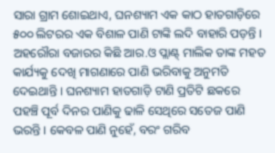ସାରା ଗ୍ରାମ ଶୋଇଥାଏ, ଘନଶ୍ୟାମ ଏକ କାଠ ହାତଗାଡ଼ିରେ ୫୦୦ ଲିଟରର ଏକ ବିଶାଳ ପାଣି ଟାଙ୍କି ଲଦି ବାହାରି ପଡ଼ନ୍ତି ।  ଅହରୌରା ବଜାରର କିଛି ଆର.ଓ ପ୍ଲାଣ୍ଟ୍ ମାଲିକ ତାଙ୍କ ମହତ କାର୍ଯ୍ୟକୁ ଦେଖି ମାଗଣାରେ ପାଣି ଭରିବାକୁ ଅନୁମତି ଦେଇଥାନ୍ତି । ଘନଶ୍ୟାମ ହାତଗାଡ଼ି ଟାଣି ପ୍ରତିଟି ଛକରେ ପହଞ୍ଚି ପୂର୍ବ ଦିନର ପାଣିକୁ ଢାଳି ସେଥିରେ ସତେଜ ପାଣି ଭରନ୍ତି । କେବଳ ପାଣି ନୁହେଁ, ବରଂ ଗରିବ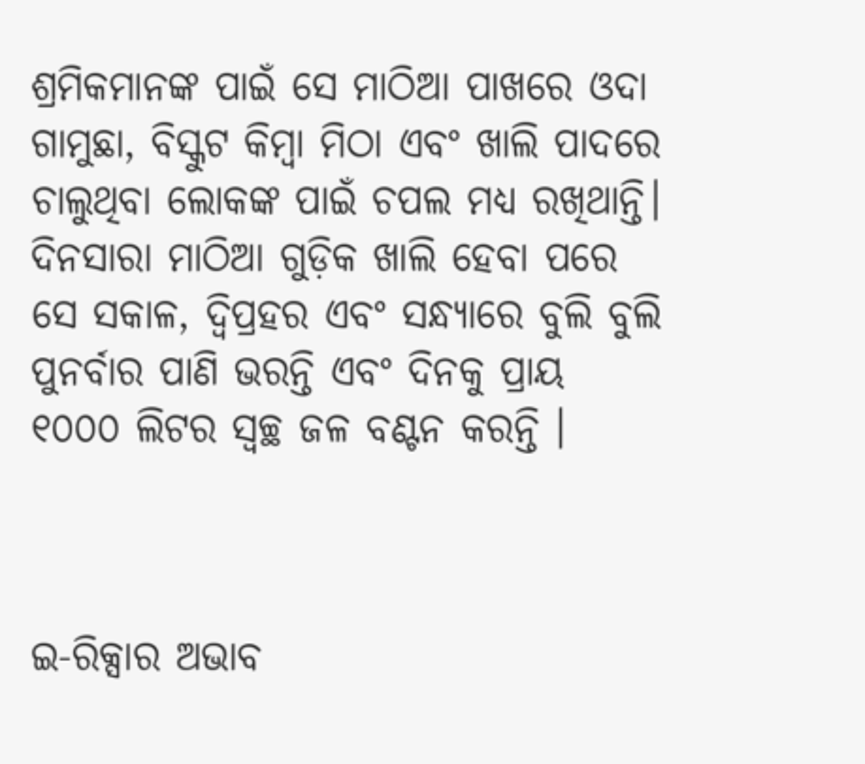ଶ୍ରମିକମାନଙ୍କ ପାଇଁ ସେ ମାଠିଆ ପାଖରେ ଓଦା ଗାମୁଛା, ବିସ୍କୁଟ କିମ୍ବା ମିଠା ଏବଂ ଖାଲି ପାଦରେ ଚାଲୁଥିବା ଲୋକଙ୍କ ପାଇଁ ଚପଲ ମଧ୍ୟ ରଖିଥାନ୍ତି। ଦିନସାରା ମାଠିଆ ଗୁଡ଼ିକ ଖାଲି ହେବା ପରେ ସେ ସକାଳ, ଦ୍ୱିପ୍ରହର ଏବଂ ସନ୍ଧ୍ୟାରେ ବୁଲି ବୁଲି ପୁନର୍ବାର ପାଣି ଭରନ୍ତି ଏବଂ ଦିନକୁ ପ୍ରାୟ ୧୦୦୦ ଲିଟର ସ୍ୱଚ୍ଛ ଜଳ ବଣ୍ଟନ କରନ୍ତି ।



ଇ-ରିକ୍ସାର ଅଭାବ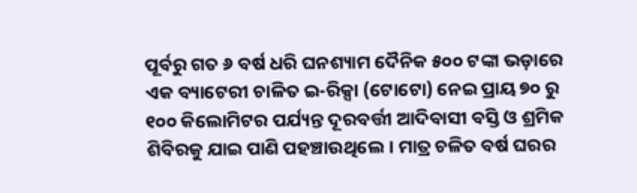ପୂର୍ବରୁ ଗତ ୬ ବର୍ଷ ଧରି ଘନଶ୍ୟାମ ଦୈନିକ ୫୦୦ ଟଙ୍କା ଭଡ଼ାରେ ଏକ ବ୍ୟାଟେରୀ ଚାଳିତ ଇ-ରିକ୍ସା (ଟୋଟୋ) ନେଇ ପ୍ରାୟ ୭୦ ରୁ ୧୦୦ କିଲୋମିଟର ପର୍ଯ୍ୟନ୍ତ ଦୂରବର୍ତ୍ତୀ ଆଦିବାସୀ ବସ୍ତି ଓ ଶ୍ରମିକ ଶିବିରକୁ ଯାଇ ପାଣି ପହଞ୍ଚାଉଥିଲେ। ମାତ୍ର ଚଳିତ ବର୍ଷ ଘରର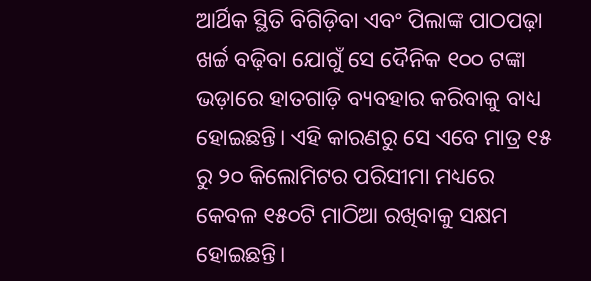ଆର୍ଥିକ ସ୍ଥିତି ବିଗିଡ଼ିବା ଏବଂ ପିଲାଙ୍କ ପାଠପଢ଼ା ଖର୍ଚ୍ଚ ବଢ଼ିବା ଯୋଗୁଁ ସେ ଦୈନିକ ୧୦୦ ଟଙ୍କା ଭଡ଼ାରେ ହାତଗାଡ଼ି ବ୍ୟବହାର କରିବାକୁ ବାଧ୍ୟ ହୋଇଛନ୍ତି। ଏହି କାରଣରୁ ସେ ଏବେ ମାତ୍ର ୧୫ ରୁ ୨୦ କିଲୋମିଟର ପରିସୀମା ମଧ୍ୟରେ କେବଳ ୧୫୦ଟି ମାଠିଆ ରଖିବାକୁ ସକ୍ଷମ ହୋଇଛନ୍ତି।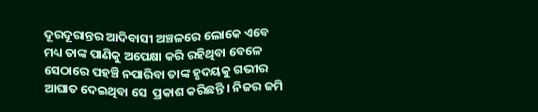ଦୂରଦୂରାନ୍ତର ଆଦିବାସୀ ଅଞ୍ଚଳରେ ଲୋକେ ଏବେ ମଧ୍ୟ ତାଙ୍କ ପାଣିକୁ ଅପେକ୍ଷା କରି ରହିଥିବା ବେଳେ ସେଠାରେ ପହଞ୍ଚି ନପାରିବା ତାଙ୍କ ହୃଦୟକୁ ଗଭୀର ଆଘାତ ଦେଇଥିବା ସେ  ପ୍ରକାଶ କରିଛନ୍ତି । ନିଜର ଜମି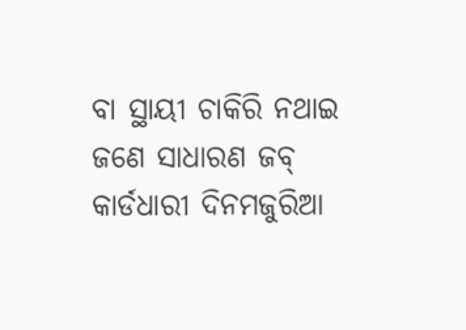ବା ସ୍ଥାୟୀ ଚାକିରି ନଥାଇ ଜଣେ ସାଧାରଣ ଜବ୍ କାର୍ଡଧାରୀ ଦିନମଜୁରିଆ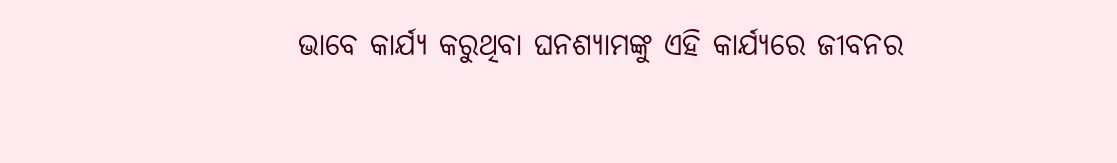ଭାବେ କାର୍ଯ୍ୟ କରୁଥିବା ଘନଶ୍ୟାମଙ୍କୁ ଏହି କାର୍ଯ୍ୟରେ ଜୀବନର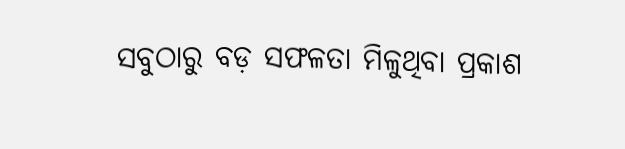ସବୁଠାରୁ ବଡ଼ ସଫଳତା ମିଳୁଥିବା ପ୍ରକାଶ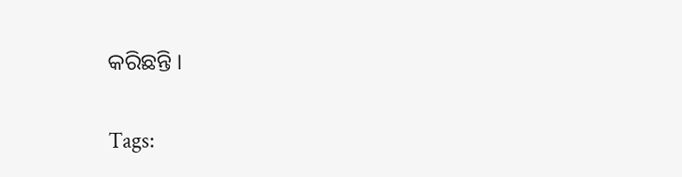କରିଛନ୍ତି ।

Tags: